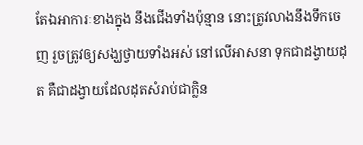តែឯអាការៈខាងក្នុង នឹងជើងទាំងប៉ុន្មាន នោះត្រូវលាងនឹងទឹកចេញ រួចត្រូវឲ្យសង្ឃថ្វាយទាំងអស់ នៅលើអាសនា ទុកជាដង្វាយដុត គឺជាដង្វាយដែលដុតសំរាប់ជាក្លិន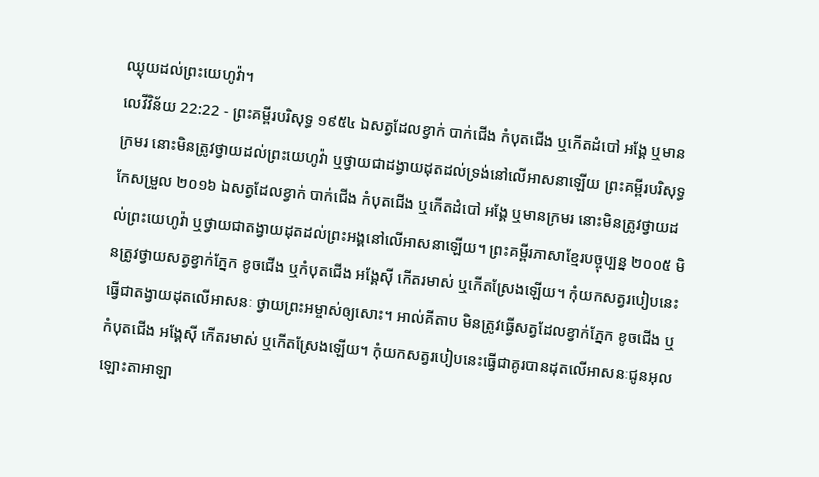ឈ្ងុយដល់ព្រះយេហូវ៉ា។
លេវីវិន័យ 22:22 - ព្រះគម្ពីរបរិសុទ្ធ ១៩៥៤ ឯសត្វដែលខ្វាក់ បាក់ជើង កំបុតជើង ឬកើតដំបៅ អង្គែ ឬមានក្រមរ នោះមិនត្រូវថ្វាយដល់ព្រះយេហូវ៉ា ឬថ្វាយជាដង្វាយដុតដល់ទ្រង់នៅលើអាសនាឡើយ ព្រះគម្ពីរបរិសុទ្ធកែសម្រួល ២០១៦ ឯសត្វដែលខ្វាក់ បាក់ជើង កំបុតជើង ឬកើតដំបៅ អង្គែ ឬមានក្រមរ នោះមិនត្រូវថ្វាយដល់ព្រះយេហូវ៉ា ឬថ្វាយជាតង្វាយដុតដល់ព្រះអង្គនៅលើអាសនាឡើយ។ ព្រះគម្ពីរភាសាខ្មែរបច្ចុប្បន្ន ២០០៥ មិនត្រូវថ្វាយសត្វខ្វាក់ភ្នែក ខូចជើង ឬកំបុតជើង អង្គែស៊ី កើតរមាស់ ឬកើតស្រែងឡើយ។ កុំយកសត្វរបៀបនេះធ្វើជាតង្វាយដុតលើអាសនៈ ថ្វាយព្រះអម្ចាស់ឲ្យសោះ។ អាល់គីតាប មិនត្រូវធ្វើសត្វដែលខ្វាក់ភ្នែក ខូចជើង ឬកំបុតជើង អង្គែស៊ី កើតរមាស់ ឬកើតស្រែងឡើយ។ កុំយកសត្វរបៀបនេះធ្វើជាគូរបានដុតលើអាសនៈជូនអុលឡោះតាអាឡា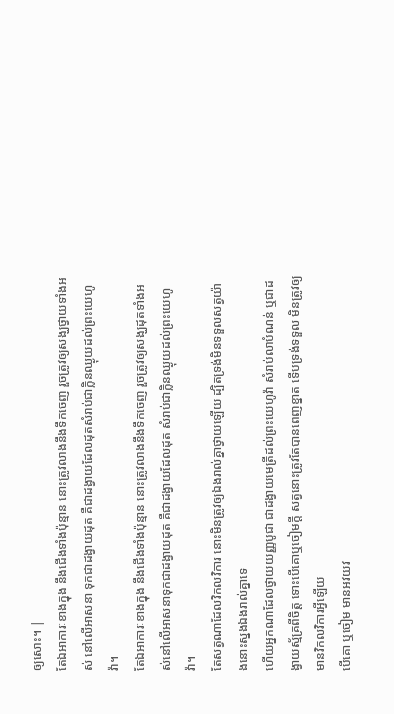ឲ្យសោះ។ |
តែឯអាការៈខាងក្នុង នឹងជើងទាំងប៉ុន្មាន នោះត្រូវលាងនឹងទឹកចេញ រួចត្រូវឲ្យសង្ឃថ្វាយទាំងអស់ នៅលើអាសនា ទុកជាដង្វាយដុត គឺជាដង្វាយដែលដុតសំរាប់ជាក្លិនឈ្ងុយដល់ព្រះយេហូវ៉ា។
តែឯអាការៈខាងក្នុង នឹងជើងទាំងប៉ុន្មាន នោះត្រូវលាងនឹងទឹកចេញ រួចត្រូវឲ្យសង្ឃដុតទាំងអស់នៅលើអាសនាទុកជាដង្វាយដុត គឺជាដង្វាយដែលដុត សំរាប់ជាក្លិនឈ្ងុយដល់ព្រះយេហូវ៉ា។
តែសត្វណាដែលវិកលវិការ នោះមិនត្រូវឲ្យឯងរាល់គ្នាថ្វាយឡើយ ដ្បិតទ្រង់មិនទទួលសត្វយ៉ាងនោះស្នងឯងរាល់គ្នាទេ
ហើយអ្នកណាដែលថ្វាយយញ្ញបូជា ជាដង្វាយមេត្រីដល់ព្រះយេហូវ៉ា សំរាប់លាបំណន់ ឬជាដង្វាយស្ម័គ្រពីចិត្ត ទោះបើគោឬចៀមក្តី សត្វនោះត្រូវតែបានពេញខ្នាត ទើបទ្រង់ទទួល មិនត្រូវឲ្យមានវិកលវិការអ្វីឡើយ
បើគោ ឬចៀម មានអវយវ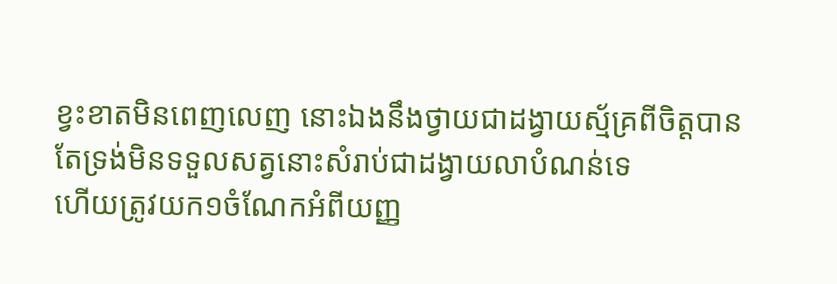ខ្វះខាតមិនពេញលេញ នោះឯងនឹងថ្វាយជាដង្វាយស្ម័គ្រពីចិត្តបាន តែទ្រង់មិនទទួលសត្វនោះសំរាប់ជាដង្វាយលាបំណន់ទេ
ហើយត្រូវយក១ចំណែកអំពីយញ្ញ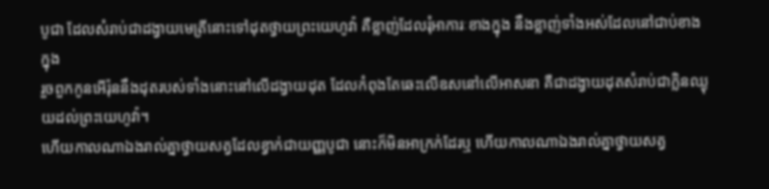បូជា ដែលសំរាប់ជាដង្វាយមេត្រីនោះទៅដុតថ្វាយព្រះយេហូវ៉ា គឺខ្លាញ់ដែលរុំអាការៈខាងក្នុង នឹងខ្លាញ់ទាំងអស់ដែលនៅជាប់ខាងក្នុង
រួចពួកកូនអើរ៉ុននឹងដុតរបស់ទាំងនោះនៅលើដង្វាយដុត ដែលកំពុងតែឆេះលើឧសនៅលើអាសនា គឺជាដង្វាយដុតសំរាប់ជាក្លិនឈ្ងុយដល់ព្រះយេហូវ៉ា។
ហើយកាលណាឯងរាល់គ្នាថ្វាយសត្វដែលខ្វាក់ជាយញ្ញបូជា នោះក៏មិនអាក្រក់ដែរឬ ហើយកាលណាឯងរាល់គ្នាថ្វាយសត្វ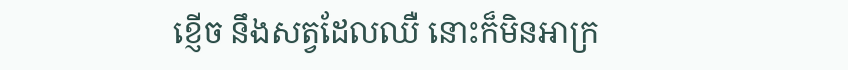ខ្ញើច នឹងសត្វដែលឈឺ នោះក៏មិនអាក្រ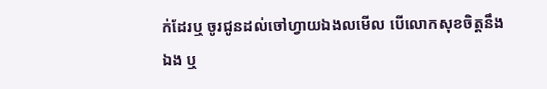ក់ដែរឬ ចូរជូនដល់ចៅហ្វាយឯងលមើល បើលោកសុខចិត្តនឹងឯង ឬ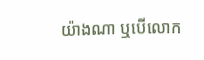យ៉ាងណា ឬបើលោក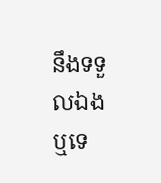នឹងទទួលឯងឬទេ